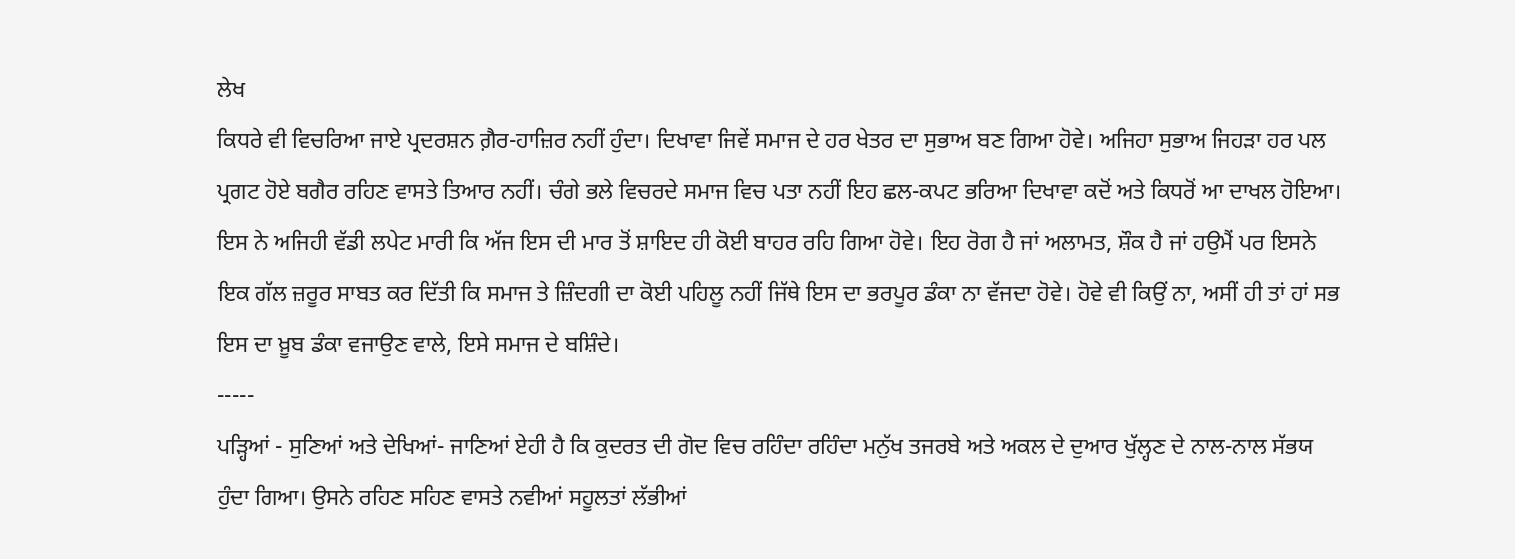ਲੇਖ
ਕਿਧਰੇ ਵੀ ਵਿਚਰਿਆ ਜਾਏ ਪ੍ਰਦਰਸ਼ਨ ਗ਼ੈਰ-ਹਾਜ਼ਿਰ ਨਹੀਂ ਹੁੰਦਾ। ਦਿਖਾਵਾ ਜਿਵੇਂ ਸਮਾਜ ਦੇ ਹਰ ਖੇਤਰ ਦਾ ਸੁਭਾਅ ਬਣ ਗਿਆ ਹੋਵੇ। ਅਜਿਹਾ ਸੁਭਾਅ ਜਿਹੜਾ ਹਰ ਪਲ ਪ੍ਰਗਟ ਹੋਏ ਬਗੈਰ ਰਹਿਣ ਵਾਸਤੇ ਤਿਆਰ ਨਹੀਂ। ਚੰਗੇ ਭਲੇ ਵਿਚਰਦੇ ਸਮਾਜ ਵਿਚ ਪਤਾ ਨਹੀਂ ਇਹ ਛਲ-ਕਪਟ ਭਰਿਆ ਦਿਖਾਵਾ ਕਦੋਂ ਅਤੇ ਕਿਧਰੋਂ ਆ ਦਾਖਲ ਹੋਇਆ। ਇਸ ਨੇ ਅਜਿਹੀ ਵੱਡੀ ਲਪੇਟ ਮਾਰੀ ਕਿ ਅੱਜ ਇਸ ਦੀ ਮਾਰ ਤੋਂ ਸ਼ਾਇਦ ਹੀ ਕੋਈ ਬਾਹਰ ਰਹਿ ਗਿਆ ਹੋਵੇ। ਇਹ ਰੋਗ ਹੈ ਜਾਂ ਅਲਾਮਤ, ਸ਼ੌਕ ਹੈ ਜਾਂ ਹਉਮੈਂ ਪਰ ਇਸਨੇ ਇਕ ਗੱਲ ਜ਼ਰੂਰ ਸਾਬਤ ਕਰ ਦਿੱਤੀ ਕਿ ਸਮਾਜ ਤੇ ਜ਼ਿੰਦਗੀ ਦਾ ਕੋਈ ਪਹਿਲੂ ਨਹੀਂ ਜਿੱਥੇ ਇਸ ਦਾ ਭਰਪੂਰ ਡੰਕਾ ਨਾ ਵੱਜਦਾ ਹੋਵੇ। ਹੋਵੇ ਵੀ ਕਿਉਂ ਨਾ, ਅਸੀਂ ਹੀ ਤਾਂ ਹਾਂ ਸਭ ਇਸ ਦਾ ਖ਼ੂਬ ਡੰਕਾ ਵਜਾਉਣ ਵਾਲੇ, ਇਸੇ ਸਮਾਜ ਦੇ ਬਸ਼ਿੰਦੇ।
-----
ਪੜ੍ਹਿਆਂ - ਸੁਣਿਆਂ ਅਤੇ ਦੇਖਿਆਂ- ਜਾਣਿਆਂ ਏਹੀ ਹੈ ਕਿ ਕੁਦਰਤ ਦੀ ਗੋਦ ਵਿਚ ਰਹਿੰਦਾ ਰਹਿੰਦਾ ਮਨੁੱਖ ਤਜਰਬੇ ਅਤੇ ਅਕਲ ਦੇ ਦੁਆਰ ਖੁੱਲ੍ਹਣ ਦੇ ਨਾਲ-ਨਾਲ ਸੱਭਯ ਹੁੰਦਾ ਗਿਆ। ਉਸਨੇ ਰਹਿਣ ਸਹਿਣ ਵਾਸਤੇ ਨਵੀਆਂ ਸਹੂਲਤਾਂ ਲੱਭੀਆਂ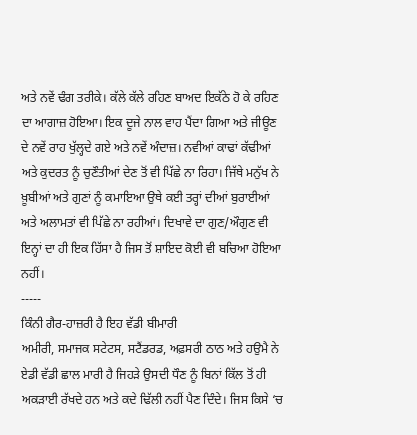ਅਤੇ ਨਵੇਂ ਢੰਗ ਤਰੀਕੇ। ਕੱਲੇ ਕੱਲੇ ਰਹਿਣ ਬਾਅਦ ਇਕੱਠੇ ਹੋ ਕੇ ਰਹਿਣ ਦਾ ਆਗਾਜ਼ ਹੋਇਆ। ਇਕ ਦੂਜੇ ਨਾਲ ਵਾਹ ਪੈਂਦਾ ਗਿਆ ਅਤੇ ਜੀਊਣ ਦੇ ਨਵੇਂ ਰਾਹ ਖੁੱਲ੍ਹਦੇ ਗਏ ਅਤੇ ਨਵੇਂ ਅੰਦਾਜ਼। ਨਵੀਆਂ ਕਾਢਾਂ ਕੱਢੀਆਂ ਅਤੇ ਕੁਦਰਤ ਨੂੰ ਚੁਣੌਤੀਆਂ ਦੇਣ ਤੋਂ ਵੀ ਪਿੱਛੇ ਨਾ ਰਿਹਾ। ਜਿੱਥੇ ਮਨੁੱਖ ਨੇ ਖ਼ੂਬੀਆਂ ਅਤੇ ਗੁਣਾਂ ਨੂੰ ਕਮਾਇਆ ਉਥੇ ਕਈ ਤਰ੍ਹਾਂ ਦੀਆਂ ਬੁਰਾਈਆਂ ਅਤੇ ਅਲਾਮਤਾਂ ਵੀ ਪਿੱਛੇ ਨਾ ਰਹੀਆਂ। ਦਿਖਾਵੇ ਦਾ ਗੁਣ/ਔਗੁਣ ਵੀ ਇਨ੍ਹਾਂ ਦਾ ਹੀ ਇਕ ਹਿੱਸਾ ਹੈ ਜਿਸ ਤੋਂ ਸ਼ਾਇਦ ਕੋਈ ਵੀ ਬਚਿਆ ਹੋਇਆ ਨਹੀਂ।
-----
ਕਿੰਨੀ ਗੈਰ-ਹਾਜ਼ਰੀ ਹੈ ਇਹ ਵੱਡੀ ਬੀਮਾਰੀ
ਅਮੀਰੀ, ਸਮਾਜਕ ਸਟੇਟਸ, ਸਟੈਂਡਰਡ, ਅਫ਼ਸਰੀ ਠਾਠ ਅਤੇ ਹਉਮੈ ਨੇ ਏਡੀ ਵੱਡੀ ਛਾਲ ਮਾਰੀ ਹੈ ਜਿਹੜੇ ਉਸਦੀ ਧੌਣ ਨੂੰ ਬਿਨਾਂ ਕਿੱਲ ਤੋਂ ਹੀ ਅਕੜਾਈ ਰੱਖਦੇ ਹਨ ਅਤੇ ਕਦੇ ਢਿੱਲੀ ਨਹੀਂ ਪੈਣ ਦਿੰਦੇ। ਜਿਸ ਕਿਸੇ ‘ਚ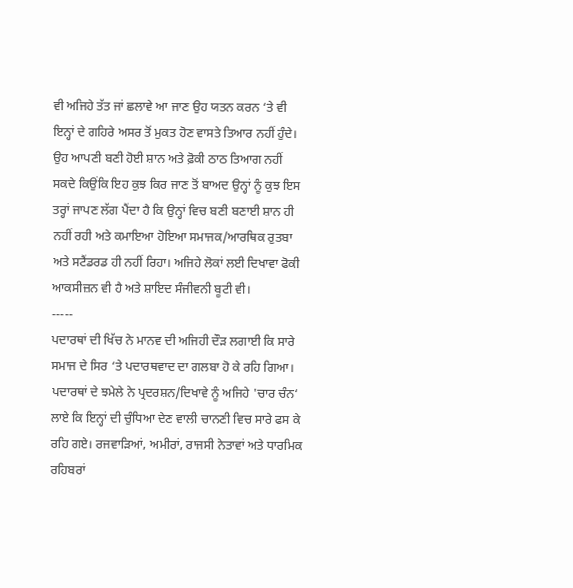ਵੀ ਅਜਿਹੇ ਤੱਤ ਜਾਂ ਛਲਾਵੇ ਆ ਜਾਣ ਉਹ ਯਤਨ ਕਰਨ ‘ਤੇ ਵੀ ਇਨ੍ਹਾਂ ਦੇ ਗਹਿਰੇ ਅਸਰ ਤੋਂ ਮੁਕਤ ਹੋਣ ਵਾਸਤੇ ਤਿਆਰ ਨਹੀਂ ਹੁੰਦੇ। ਉਹ ਆਪਣੀ ਬਣੀ ਹੋਈ ਸ਼ਾਨ ਅਤੇ ਫ਼ੋਕੀ ਠਾਠ ਤਿਆਗ ਨਹੀਂ ਸਕਦੇ ਕਿਉਂਕਿ ਇਹ ਕੁਝ ਕਿਰ ਜਾਣ ਤੋਂ ਬਾਅਦ ਉਨ੍ਹਾਂ ਨੂੰ ਕੁਝ ਇਸ ਤਰ੍ਹਾਂ ਜਾਪਣ ਲੱਗ ਪੈਂਦਾ ਹੈ ਕਿ ਉਨ੍ਹਾਂ ਵਿਚ ਬਣੀ ਬਣਾਈ ਸ਼ਾਨ ਹੀ ਨਹੀਂ ਰਹੀ ਅਤੇ ਕਮਾਇਆ ਹੋਇਆ ਸਮਾਜਕ/ਆਰਥਿਕ ਰੁਤਬਾ ਅਤੇ ਸਟੈਂਡਰਡ ਹੀ ਨਹੀਂ ਰਿਹਾ। ਅਜਿਹੇ ਲੋਕਾਂ ਲਈ ਦਿਖਾਵਾ ਫੋਕੀ ਆਕਸੀਜ਼ਨ ਵੀ ਹੈ ਅਤੇ ਸ਼ਾਇਦ ਸੰਜੀਵਨੀ ਬੂਟੀ ਵੀ।
-----
ਪਦਾਰਥਾਂ ਦੀ ਖਿੱਚ ਨੇ ਮਾਨਵ ਦੀ ਅਜਿਹੀ ਦੌੜ ਲਗਾਈ ਕਿ ਸਾਰੇ ਸਮਾਜ ਦੇ ਸਿਰ ‘ਤੇ ਪਦਾਰਥਵਾਦ ਦਾ ਗਲਬਾ ਹੋ ਕੇ ਰਹਿ ਗਿਆ। ਪਦਾਰਥਾਂ ਦੇ ਝਮੇਲੇ ਨੇ ਪ੍ਰਦਰਸ਼ਨ/ਦਿਖਾਵੇ ਨੂੰ ਅਜਿਹੇ 'ਚਾਰ ਚੰਨ‘ ਲਾਏ ਕਿ ਇਨ੍ਹਾਂ ਦੀ ਚੁੰਧਿਆ ਦੇਣ ਵਾਲੀ ਚਾਨਣੀ ਵਿਚ ਸਾਰੇ ਫਸ ਕੇ ਰਹਿ ਗਏ। ਰਜਵਾੜਿਆਂ, ਅਮੀਰਾਂ, ਰਾਜਸੀ ਨੇਤਾਵਾਂ ਅਤੇ ਧਾਰਮਿਕ ਰਹਿਬਰਾਂ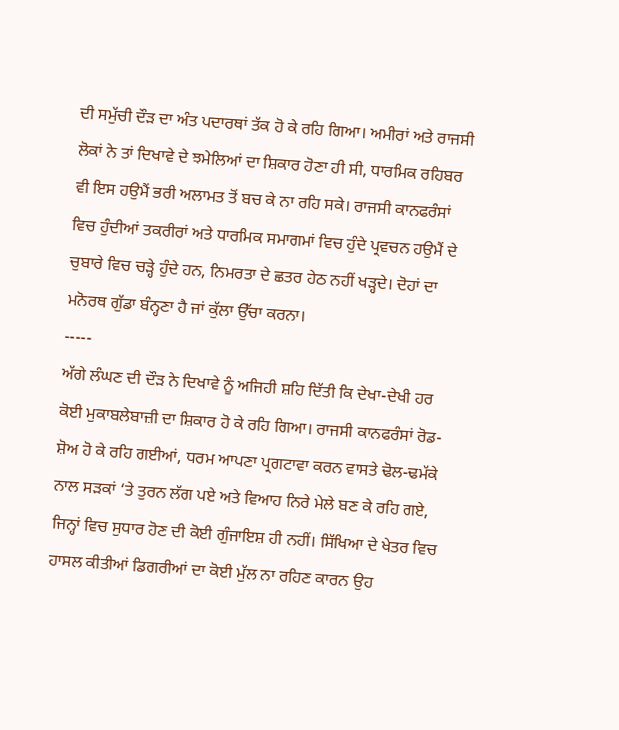ਦੀ ਸਮੁੱਚੀ ਦੌੜ ਦਾ ਅੰਤ ਪਦਾਰਥਾਂ ਤੱਕ ਹੋ ਕੇ ਰਹਿ ਗਿਆ। ਅਮੀਰਾਂ ਅਤੇ ਰਾਜਸੀ ਲੋਕਾਂ ਨੇ ਤਾਂ ਦਿਖਾਵੇ ਦੇ ਝਮੇਲਿਆਂ ਦਾ ਸ਼ਿਕਾਰ ਹੋਣਾ ਹੀ ਸੀ, ਧਾਰਮਿਕ ਰਹਿਬਰ ਵੀ ਇਸ ਹਉਮੈਂ ਭਰੀ ਅਲਾਮਤ ਤੋਂ ਬਚ ਕੇ ਨਾ ਰਹਿ ਸਕੇ। ਰਾਜਸੀ ਕਾਨਫਰੰਸਾਂ ਵਿਚ ਹੁੰਦੀਆਂ ਤਕਰੀਰਾਂ ਅਤੇ ਧਾਰਮਿਕ ਸਮਾਗਮਾਂ ਵਿਚ ਹੁੰਦੇ ਪ੍ਰਵਚਨ ਹਉਮੈਂ ਦੇ ਚੁਬਾਰੇ ਵਿਚ ਚੜ੍ਹੇ ਹੁੰਦੇ ਹਨ, ਨਿਮਰਤਾ ਦੇ ਛਤਰ ਹੇਠ ਨਹੀਂ ਖੜ੍ਹਦੇ। ਦੋਹਾਂ ਦਾ ਮਨੋਰਥ ਗੁੱਡਾ ਬੰਨ੍ਹਣਾ ਹੈ ਜਾਂ ਕੁੱਲਾ ਉੱਚਾ ਕਰਨਾ।
-----
ਅੱਗੇ ਲੰਘਣ ਦੀ ਦੌੜ ਨੇ ਦਿਖਾਵੇ ਨੂੰ ਅਜਿਹੀ ਸ਼ਹਿ ਦਿੱਤੀ ਕਿ ਦੇਖਾ-ਦੇਖੀ ਹਰ ਕੋਈ ਮੁਕਾਬਲੇਬਾਜ਼ੀ ਦਾ ਸ਼ਿਕਾਰ ਹੋ ਕੇ ਰਹਿ ਗਿਆ। ਰਾਜਸੀ ਕਾਨਫਰੰਸਾਂ ਰੋਡ-ਸ਼ੋਅ ਹੋ ਕੇ ਰਹਿ ਗਈਆਂ, ਧਰਮ ਆਪਣਾ ਪ੍ਰਗਟਾਵਾ ਕਰਨ ਵਾਸਤੇ ਢੋਲ-ਢਮੱਕੇ ਨਾਲ ਸੜਕਾਂ ‘ਤੇ ਤੁਰਨ ਲੱਗ ਪਏ ਅਤੇ ਵਿਆਹ ਨਿਰੇ ਮੇਲੇ ਬਣ ਕੇ ਰਹਿ ਗਏ, ਜਿਨ੍ਹਾਂ ਵਿਚ ਸੁਧਾਰ ਹੋਣ ਦੀ ਕੋਈ ਗੁੰਜਾਇਸ਼ ਹੀ ਨਹੀਂ। ਸਿੱਖਿਆ ਦੇ ਖੇਤਰ ਵਿਚ ਹਾਸਲ ਕੀਤੀਆਂ ਡਿਗਰੀਆਂ ਦਾ ਕੋਈ ਮੁੱਲ ਨਾ ਰਹਿਣ ਕਾਰਨ ਉਹ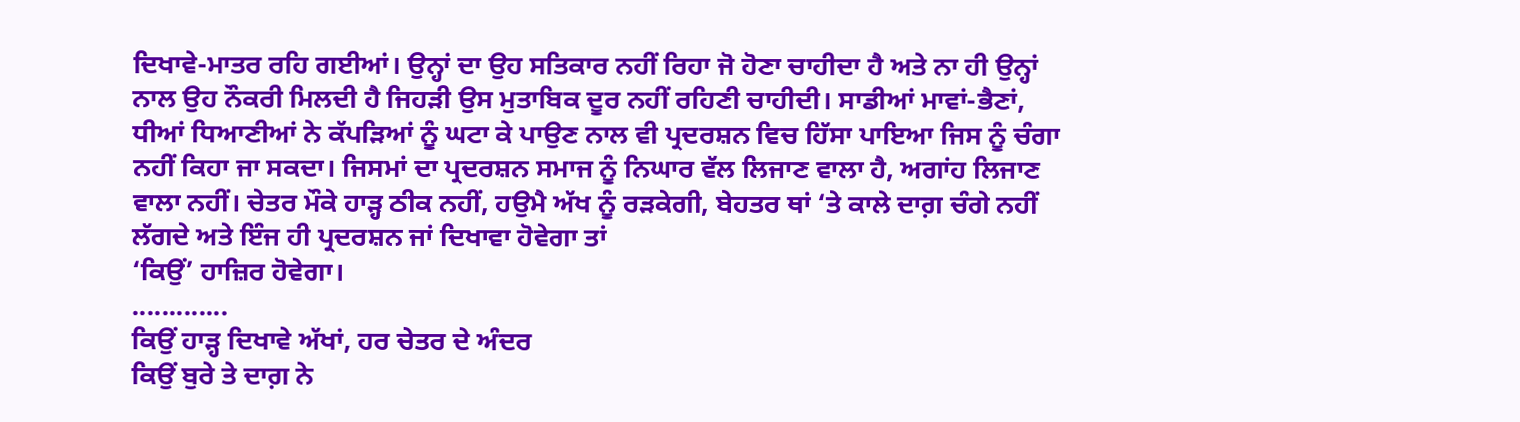ਦਿਖਾਵੇ-ਮਾਤਰ ਰਹਿ ਗਈਆਂ। ਉਨ੍ਹਾਂ ਦਾ ਉਹ ਸਤਿਕਾਰ ਨਹੀਂ ਰਿਹਾ ਜੋ ਹੋਣਾ ਚਾਹੀਦਾ ਹੈ ਅਤੇ ਨਾ ਹੀ ਉਨ੍ਹਾਂ ਨਾਲ ਉਹ ਨੌਕਰੀ ਮਿਲਦੀ ਹੈ ਜਿਹੜੀ ਉਸ ਮੁਤਾਬਿਕ ਦੂਰ ਨਹੀਂ ਰਹਿਣੀ ਚਾਹੀਦੀ। ਸਾਡੀਆਂ ਮਾਵਾਂ-ਭੈਣਾਂ, ਧੀਆਂ ਧਿਆਣੀਆਂ ਨੇ ਕੱਪੜਿਆਂ ਨੂੰ ਘਟਾ ਕੇ ਪਾਉਣ ਨਾਲ ਵੀ ਪ੍ਰਦਰਸ਼ਨ ਵਿਚ ਹਿੱਸਾ ਪਾਇਆ ਜਿਸ ਨੂੰ ਚੰਗਾ ਨਹੀਂ ਕਿਹਾ ਜਾ ਸਕਦਾ। ਜਿਸਮਾਂ ਦਾ ਪ੍ਰਦਰਸ਼ਨ ਸਮਾਜ ਨੂੰ ਨਿਘਾਰ ਵੱਲ ਲਿਜਾਣ ਵਾਲਾ ਹੈ, ਅਗਾਂਹ ਲਿਜਾਣ ਵਾਲਾ ਨਹੀਂ। ਚੇਤਰ ਮੌਕੇ ਹਾੜ੍ਹ ਠੀਕ ਨਹੀਂ, ਹਉਮੈ ਅੱਖ ਨੂੰ ਰੜਕੇਗੀ, ਬੇਹਤਰ ਥਾਂ ‘ਤੇ ਕਾਲੇ ਦਾਗ਼ ਚੰਗੇ ਨਹੀਂ ਲੱਗਦੇ ਅਤੇ ਇੰਜ ਹੀ ਪ੍ਰਦਰਸ਼ਨ ਜਾਂ ਦਿਖਾਵਾ ਹੋਵੇਗਾ ਤਾਂ
‘ਕਿਉਂ’ ਹਾਜ਼ਿਰ ਹੋਵੇਗਾ।
.............
ਕਿਉਂ ਹਾੜ੍ਹ ਦਿਖਾਵੇ ਅੱਖਾਂ, ਹਰ ਚੇਤਰ ਦੇ ਅੰਦਰ
ਕਿਉਂ ਬੁਰੇ ਤੇ ਦਾਗ਼ ਨੇ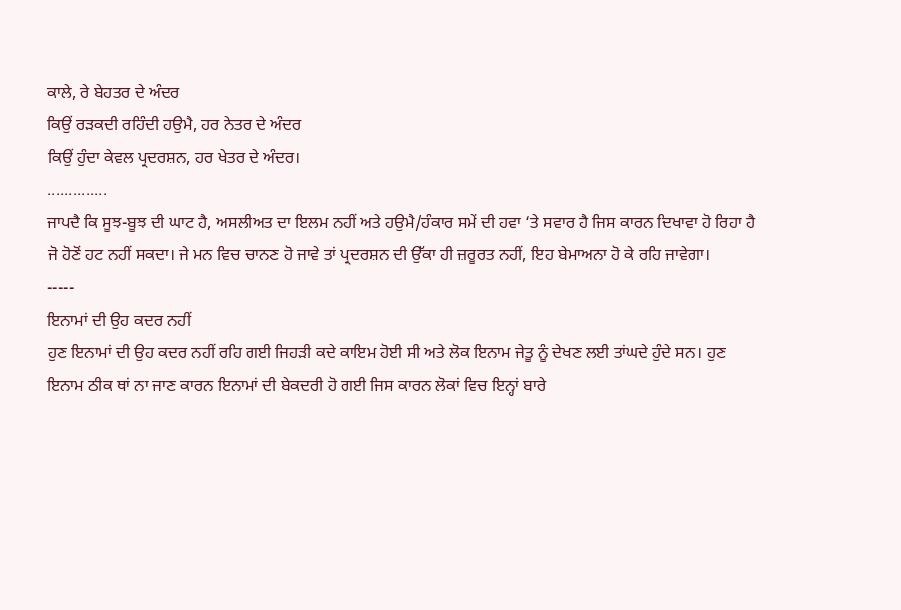ਕਾਲੇ, ਰੇ ਬੇਹਤਰ ਦੇ ਅੰਦਰ
ਕਿਉਂ ਰੜਕਦੀ ਰਹਿੰਦੀ ਹਉਮੈ, ਹਰ ਨੇਤਰ ਦੇ ਅੰਦਰ
ਕਿਉਂ ਹੁੰਦਾ ਕੇਵਲ ਪ੍ਰਦਰਸ਼ਨ, ਹਰ ਖੇਤਰ ਦੇ ਅੰਦਰ।
..............
ਜਾਪਦੈ ਕਿ ਸੂਝ-ਬੂਝ ਦੀ ਘਾਟ ਹੈ, ਅਸਲੀਅਤ ਦਾ ਇਲਮ ਨਹੀਂ ਅਤੇ ਹਉਮੈ/ਹੰਕਾਰ ਸਮੇਂ ਦੀ ਹਵਾ ‘ਤੇ ਸਵਾਰ ਹੈ ਜਿਸ ਕਾਰਨ ਦਿਖਾਵਾ ਹੋ ਰਿਹਾ ਹੈ ਜੋ ਹੋਣੋਂ ਹਟ ਨਹੀਂ ਸਕਦਾ। ਜੇ ਮਨ ਵਿਚ ਚਾਨਣ ਹੋ ਜਾਵੇ ਤਾਂ ਪ੍ਰਦਰਸ਼ਨ ਦੀ ਉੱਕਾ ਹੀ ਜ਼ਰੂਰਤ ਨਹੀਂ, ਇਹ ਬੇਮਾਅਨਾ ਹੋ ਕੇ ਰਹਿ ਜਾਵੇਗਾ।
-----
ਇਨਾਮਾਂ ਦੀ ਉਹ ਕਦਰ ਨਹੀਂ
ਹੁਣ ਇਨਾਮਾਂ ਦੀ ਉਹ ਕਦਰ ਨਹੀਂ ਰਹਿ ਗਈ ਜਿਹੜੀ ਕਦੇ ਕਾਇਮ ਹੋਈ ਸੀ ਅਤੇ ਲੋਕ ਇਨਾਮ ਜੇਤੂ ਨੂੰ ਦੇਖਣ ਲਈ ਤਾਂਘਦੇ ਹੁੰਦੇ ਸਨ। ਹੁਣ ਇਨਾਮ ਠੀਕ ਥਾਂ ਨਾ ਜਾਣ ਕਾਰਨ ਇਨਾਮਾਂ ਦੀ ਬੇਕਦਰੀ ਹੋ ਗਈ ਜਿਸ ਕਾਰਨ ਲੋਕਾਂ ਵਿਚ ਇਨ੍ਹਾਂ ਬਾਰੇ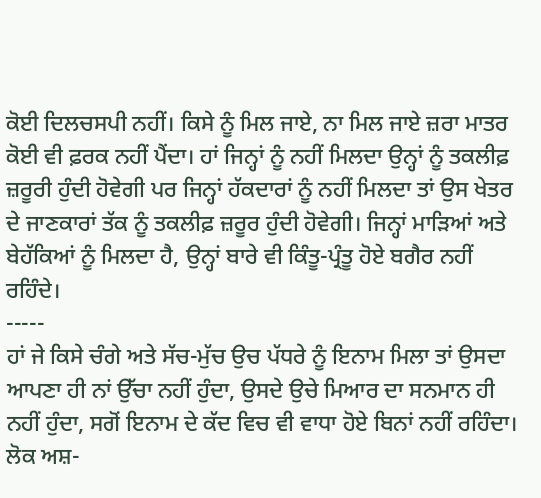ਕੋਈ ਦਿਲਚਸਪੀ ਨਹੀਂ। ਕਿਸੇ ਨੂੰ ਮਿਲ ਜਾਏ, ਨਾ ਮਿਲ ਜਾਏ ਜ਼ਰਾ ਮਾਤਰ ਕੋਈ ਵੀ ਫ਼ਰਕ ਨਹੀਂ ਪੈਂਦਾ। ਹਾਂ ਜਿਨ੍ਹਾਂ ਨੂੰ ਨਹੀਂ ਮਿਲਦਾ ਉਨ੍ਹਾਂ ਨੂੰ ਤਕਲੀਫ਼ ਜ਼ਰੂਰੀ ਹੁੰਦੀ ਹੋਵੇਗੀ ਪਰ ਜਿਨ੍ਹਾਂ ਹੱਕਦਾਰਾਂ ਨੂੰ ਨਹੀਂ ਮਿਲਦਾ ਤਾਂ ਉਸ ਖੇਤਰ ਦੇ ਜਾਣਕਾਰਾਂ ਤੱਕ ਨੂੰ ਤਕਲੀਫ਼ ਜ਼ਰੂਰ ਹੁੰਦੀ ਹੋਵੇਗੀ। ਜਿਨ੍ਹਾਂ ਮਾੜਿਆਂ ਅਤੇ ਬੇਹੱਕਿਆਂ ਨੂੰ ਮਿਲਦਾ ਹੈ, ਉਨ੍ਹਾਂ ਬਾਰੇ ਵੀ ਕਿੰਤੂ-ਪ੍ਰੰਤੂ ਹੋਏ ਬਗੈਰ ਨਹੀਂ ਰਹਿੰਦੇ।
-----
ਹਾਂ ਜੇ ਕਿਸੇ ਚੰਗੇ ਅਤੇ ਸੱਚ-ਮੁੱਚ ਉਚ ਪੱਧਰੇ ਨੂੰ ਇਨਾਮ ਮਿਲਾ ਤਾਂ ਉਸਦਾ ਆਪਣਾ ਹੀ ਨਾਂ ਉੱਚਾ ਨਹੀਂ ਹੁੰਦਾ, ਉਸਦੇ ਉਚੇ ਮਿਆਰ ਦਾ ਸਨਮਾਨ ਹੀ ਨਹੀਂ ਹੁੰਦਾ, ਸਗੋਂ ਇਨਾਮ ਦੇ ਕੱਦ ਵਿਚ ਵੀ ਵਾਧਾ ਹੋਏ ਬਿਨਾਂ ਨਹੀਂ ਰਹਿੰਦਾ। ਲੋਕ ਅਸ਼-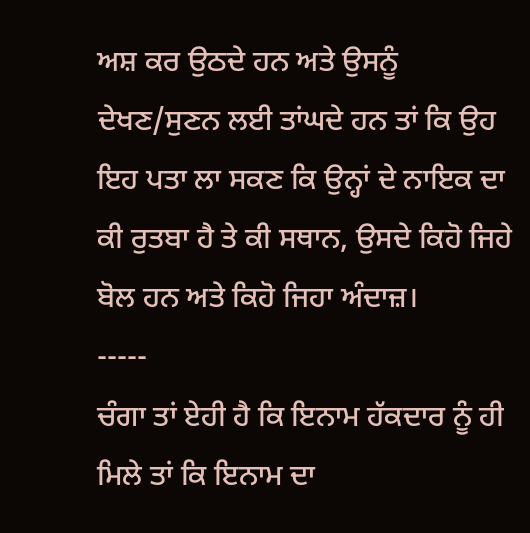ਅਸ਼ ਕਰ ਉਠਦੇ ਹਨ ਅਤੇ ਉਸਨੂੰ ਦੇਖਣ/ਸੁਣਨ ਲਈ ਤਾਂਘਦੇ ਹਨ ਤਾਂ ਕਿ ਉਹ ਇਹ ਪਤਾ ਲਾ ਸਕਣ ਕਿ ਉਨ੍ਹਾਂ ਦੇ ਨਾਇਕ ਦਾ ਕੀ ਰੁਤਬਾ ਹੈ ਤੇ ਕੀ ਸਥਾਨ, ਉਸਦੇ ਕਿਹੋ ਜਿਹੇ ਬੋਲ ਹਨ ਅਤੇ ਕਿਹੋ ਜਿਹਾ ਅੰਦਾਜ਼।
-----
ਚੰਗਾ ਤਾਂ ਏਹੀ ਹੈ ਕਿ ਇਨਾਮ ਹੱਕਦਾਰ ਨੂੰ ਹੀ ਮਿਲੇ ਤਾਂ ਕਿ ਇਨਾਮ ਦਾ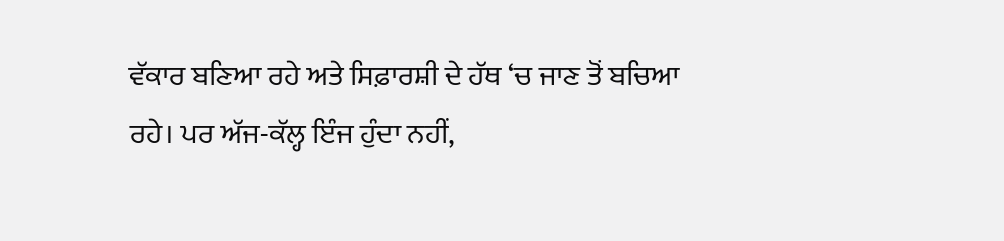ਵੱਕਾਰ ਬਣਿਆ ਰਹੇ ਅਤੇ ਸਿਫ਼ਾਰਸ਼ੀ ਦੇ ਹੱਥ ‘ਚ ਜਾਣ ਤੋਂ ਬਚਿਆ ਰਹੇ। ਪਰ ਅੱਜ-ਕੱਲ੍ਹ ਇੰਜ ਹੁੰਦਾ ਨਹੀਂ,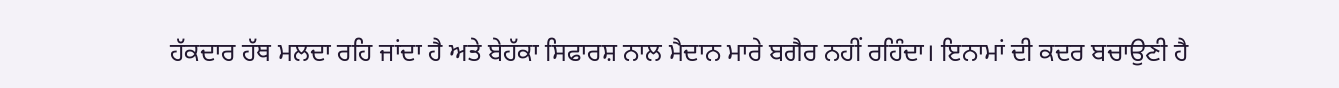ਹੱਕਦਾਰ ਹੱਥ ਮਲਦਾ ਰਹਿ ਜਾਂਦਾ ਹੈ ਅਤੇ ਬੇਹੱਕਾ ਸਿਫਾਰਸ਼ ਨਾਲ ਮੈਦਾਨ ਮਾਰੇ ਬਗੈਰ ਨਹੀਂ ਰਹਿੰਦਾ। ਇਨਾਮਾਂ ਦੀ ਕਦਰ ਬਚਾਉਣੀ ਹੈ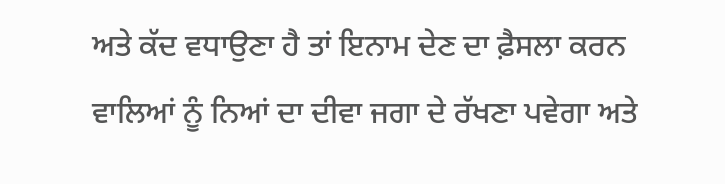ਅਤੇ ਕੱਦ ਵਧਾਉਣਾ ਹੈ ਤਾਂ ਇਨਾਮ ਦੇਣ ਦਾ ਫ਼ੈਸਲਾ ਕਰਨ ਵਾਲਿਆਂ ਨੂੰ ਨਿਆਂ ਦਾ ਦੀਵਾ ਜਗਾ ਦੇ ਰੱਖਣਾ ਪਵੇਗਾ ਅਤੇ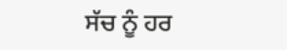ਸੱਚ ਨੂੰ ਹਰ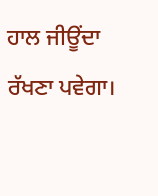ਹਾਲ ਜੀਊਂਦਾ ਰੱਖਣਾ ਪਵੇਗਾ।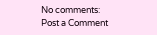No comments:
Post a Comment